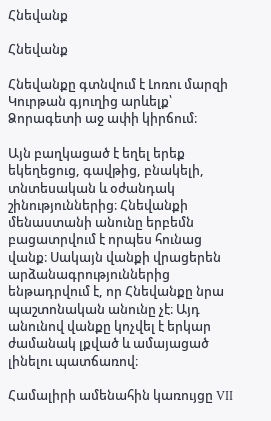Հնեվանք

Հնեվանք

Հնեվանքը գտնվում է Լոռու մարզի Կուրթան գյուղից արևելք՝ Ձորագետի աջ ափի կիրճում։

Այն բաղկացած է եղել երեք եկեղեցուց, գավթից, բնակելի, տնտեսական և օժանդակ շինություններից։ Հնեվանքի մենաստանի անունը երբեմն բացատրվում է որպես հունաց վանք։ Սակայն վանքի վրացերեն արձանագրություններից ենթադրվում է, որ Հնեվանքը նրա պաշտոնական անունը չէ։ Այդ անունով վանքը կոչվել է երկար ժամանակ լքված և ամայացած լինելու պատճառով։

Համալիրի ամենահին կառույցը VII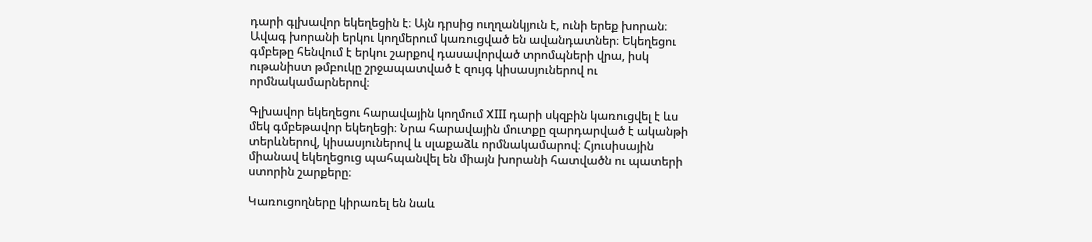դարի գլխավոր եկեղեցին է։ Այն դրսից ուղղանկյուն է, ունի երեք խորան։ Ավագ խորանի երկու կողմերում կառուցված են ավանդատներ։ Եկեղեցու գմբեթը հենվում է երկու շարքով դասավորված տրոմպների վրա, իսկ ութանիստ թմբուկը շրջապատված է զույգ կիսասյուներով ու որմնակամարներով։

Գլխավոր եկեղեցու հարավային կողմում XIII դարի սկզբին կառուցվել է ևս մեկ գմբեթավոր եկեղեցի։ Նրա հարավային մուտքը զարդարված է ականթի տերևներով, կիսասյուներով և սլաքաձև որմնակամարով։ Հյուսիսային միանավ եկեղեցուց պահպանվել են միայն խորանի հատվածն ու պատերի ստորին շարքերը։

Կառուցողները կիրառել են նաև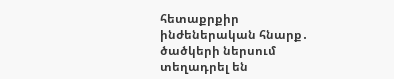հետաքրքիր ինժեներական հնարք․ ծածկերի ներսում տեղադրել են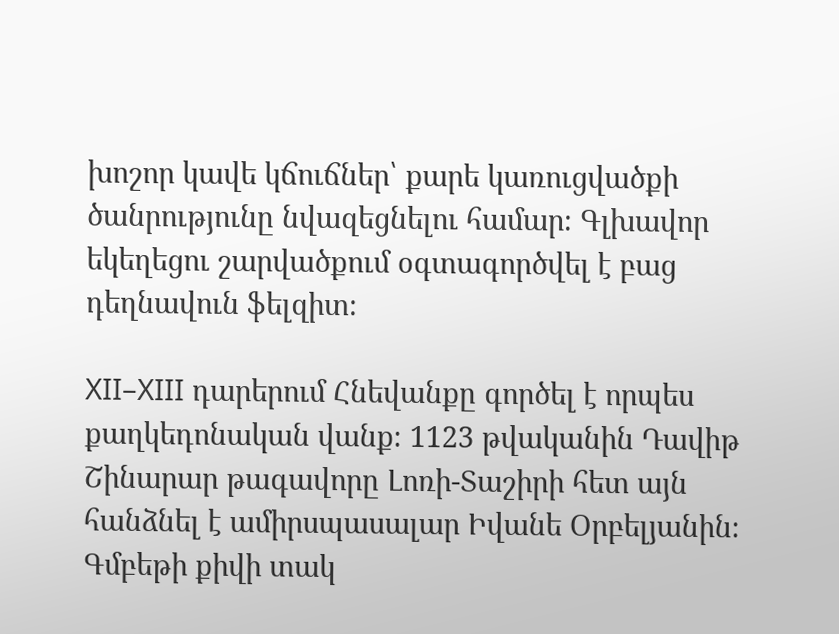խոշոր կավե կճուճներ՝ քարե կառուցվածքի ծանրությունը նվազեցնելու համար։ Գլխավոր եկեղեցու շարվածքում օգտագործվել է բաց դեղնավուն ֆելզիտ։

XII–XIII դարերում Հնեվանքը գործել է որպես քաղկեդոնական վանք։ 1123 թվականին Դավիթ Շինարար թագավորը Լոռի-Տաշիրի հետ այն հանձնել է ամիրսպասալար Իվանե Օրբելյանին։ Գմբեթի քիվի տակ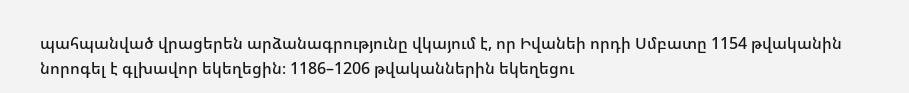պահպանված վրացերեն արձանագրությունը վկայում է, որ Իվանեի որդի Սմբատը 1154 թվականին նորոգել է գլխավոր եկեղեցին։ 1186–1206 թվականներին եկեղեցու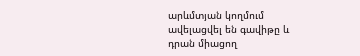արևմտյան կողմում ավելացվել են գավիթը և դրան միացող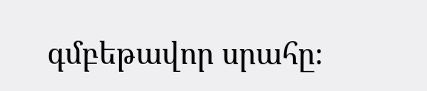գմբեթավոր սրահը։